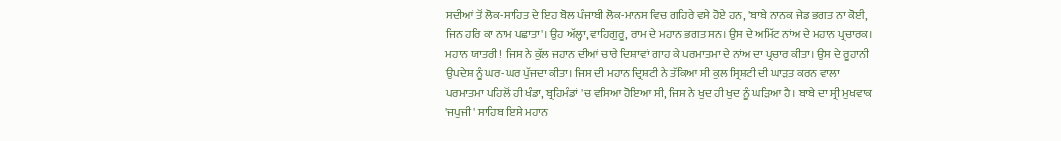ਸਦੀਆਂ ਤੋਂ ਲੋਕ-ਸਾਹਿਤ ਦੇ ਇਹ ਬੋਲ ਪੰਜਾਬੀ ਲੋਕ-ਮਾਨਸ ਵਿਚ ਗਹਿਰੇ ਵਸੇ ਹੋਏ ਹਨ, 'ਬਾਬੇ ਨਾਨਕ ਜੇਡ ਭਗਤ ਨਾ ਕੋਈ, ਜਿਨ ਹਰਿ ਕਾ ਨਾਮ ਪਛਾਤਾ'। ਉਹ ਅੱਲ੍ਹਾ, ਵਾਹਿਗੁਰੂ, ਰਾਮ ਦੇ ਮਹਾਨ ਭਗਤ ਸਨ। ਉਸ ਦੇ ਅਮਿੱਟ ਨਾਂਅ ਦੇ ਮਹਾਨ ਪ੍ਰਚਾਰਕ। ਮਹਾਨ ਯਾਤਰੀ! ਜਿਸ ਨੇ ਕੁੱਲ ਜਹਾਨ ਦੀਆਂ ਚਾਰੇ ਦਿਸ਼ਾਵਾਂ ਗਾਹ ਕੇ ਪਰਮਾਤਮਾ ਦੇ ਨਾਂਅ ਦਾ ਪ੍ਰਚਾਰ ਕੀਤਾ। ਉਸ ਦੇ ਰੂਹਾਨੀ ਉਪਦੇਸ਼ ਨੂੰ ਘਰ-ਘਰ ਪੁੱਜਦਾ ਕੀਤਾ। ਜਿਸ ਦੀ ਮਹਾਨ ਦ੍ਰਿਸ਼ਟੀ ਨੇ ਤੱਕਿਆ ਸੀ ਕੁਲ ਸ੍ਰਿਸ਼ਟੀ ਦੀ ਘਾੜਤ ਕਰਨ ਵਾਲਾ ਪਰਮਾਤਮਾ ਪਹਿਲੋਂ ਹੀ ਖੰਡਾ, ਬ੍ਰਹਿਮੰਡਾਂ 'ਚ ਵਸਿਆ ਹੋਇਆ ਸੀ, ਜਿਸ ਨੇ ਖੁਦ ਹੀ ਖੁਦ ਨੂੰ ਘੜਿਆ ਹੈ। ਬਾਬੇ ਦਾ ਸ੍ਰੀ ਮੁਖਵਾਕ 'ਜਪੁਜੀ' ਸਾਹਿਬ ਇਸੇ ਮਹਾਨ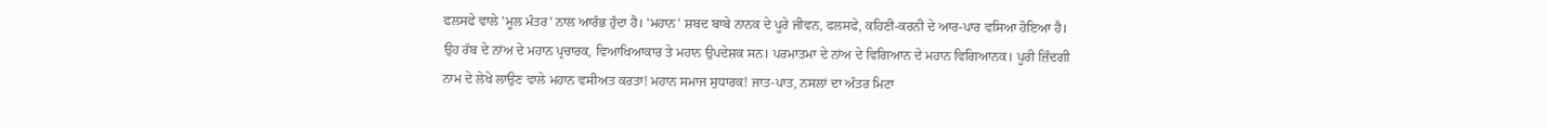ਫਲਸਫੇ ਵਾਲੇ 'ਮੂਲ ਮੰਤਰ' ਨਾਲ ਆਰੰਭ ਹੁੰਦਾ ਹੈ। 'ਮਹਾਨ' ਸ਼ਬਦ ਬਾਬੇ ਨਾਨਕ ਦੇ ਪੂਰੇ ਜੀਵਨ, ਫਲਸਫੇ, ਕਹਿਣੀ-ਕਰਨੀ ਦੇ ਆਰ-ਪਾਰ ਵਸਿਆ ਹੋਇਆ ਹੈ। ਉਹ ਰੱਬ ਦੇ ਨਾਂਅ ਦੇ ਮਹਾਨ ਪ੍ਰਚਾਰਕ, ਵਿਆਖਿਆਕਾਰ ਤੇ ਮਹਾਨ ਉਪਦੇਸ਼ਕ ਸਨ। ਪਰਮਾਤਮਾ ਦੇ ਨਾਂਅ ਦੇ ਵਿਗਿਆਨ ਦੇ ਮਹਾਨ ਵਿਗਿਆਨਕ। ਪੂਰੀ ਜ਼ਿੰਦਗੀ ਨਾਮ ਦੇ ਲੇਖੇ ਲਾਉਣ ਵਾਲੇ ਮਹਾਨ ਵਸੀਅਤ ਕਰਤਾ! ਮਹਾਨ ਸਮਾਜ ਸੁਧਾਰਕ! ਜਾਤ-ਪਾਤ, ਨਸਲਾਂ ਦਾ ਅੰਤਰ ਮਿਟਾ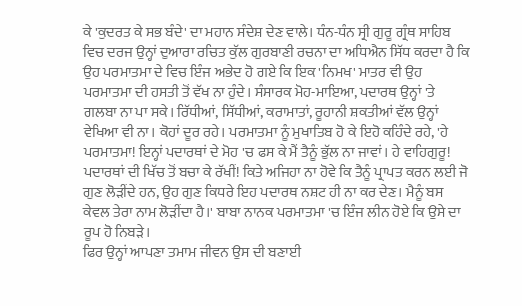ਕੇ 'ਕੁਦਰਤ ਕੇ ਸਭ ਬੰਦੇ' ਦਾ ਮਹਾਨ ਸੰਦੇਸ਼ ਦੇਣ ਵਾਲੇ। ਧੰਨ-ਧੰਨ ਸ੍ਰੀ ਗੁਰੂ ਗ੍ਰੰਥ ਸਾਹਿਬ ਵਿਚ ਦਰਜ ਉਨ੍ਹਾਂ ਦੁਆਰਾ ਰਚਿਤ ਕੁੱਲ ਗੁਰਬਾਣੀ ਰਚਨਾ ਦਾ ਅਧਿਐਨ ਸਿੱਧ ਕਰਦਾ ਹੈ ਕਿ ਉਹ ਪਰਮਾਤਮਾ ਦੇ ਵਿਚ ਇੰਜ ਅਭੇਦ ਹੋ ਗਏ ਕਿ ਇਕ 'ਨਿਮਖ' ਮਾਤਰ ਵੀ ਉਹ ਪਰਮਾਤਮਾ ਦੀ ਹਸਤੀ ਤੋਂ ਵੱਖ ਨਾ ਹੁੰਦੇ। ਸੰਸਾਰਕ ਮੋਹ-ਮਾਇਆ, ਪਦਾਰਥ ਉਨ੍ਹਾਂ 'ਤੇ ਗਲਬਾ ਨਾ ਪਾ ਸਕੇ। ਰਿੱਧੀਆਂ, ਸਿੱਧੀਆਂ, ਕਰਾਮਾਤਾਂ, ਰੂਹਾਨੀ ਸ਼ਕਤੀਆਂ ਵੱਲ ਉਨ੍ਹਾਂ ਵੇਖਿਆ ਵੀ ਨਾ। ਕੋਹਾਂ ਦੂਰ ਰਹੇ। ਪਰਮਾਤਮਾ ਨੂੰ ਮੁਖਾਤਿਬ ਹੋ ਕੇ ਇਹੋ ਕਹਿੰਦੇ ਰਹੇ, 'ਹੇ ਪਰਮਾਤਮਾ! ਇਨ੍ਹਾਂ ਪਦਾਰਥਾਂ ਦੇ ਮੋਹ 'ਚ ਫਸ ਕੇ ਮੈਂ ਤੈਨੂੰ ਭੁੱਲ ਨਾ ਜਾਵਾਂ। ਹੇ ਵਾਹਿਗੁਰੂ! ਪਦਾਰਥਾਂ ਦੀ ਖਿੱਚ ਤੋਂ ਬਚਾ ਕੇ ਰੱਖੀਂ! ਕਿਤੇ ਅਜਿਹਾ ਨਾ ਹੋਵੇ ਕਿ ਤੈਨੂੰ ਪ੍ਰਾਪਤ ਕਰਨ ਲਈ ਜੋ ਗੁਣ ਲੋੜੀਂਦੇ ਹਨ, ਉਹ ਗੁਣ ਕਿਧਰੇ ਇਹ ਪਦਾਰਥ ਨਸ਼ਟ ਹੀ ਨਾ ਕਰ ਦੇਣ। ਮੈਨੂੰ ਬਸ ਕੇਵਲ ਤੇਰਾ ਨਾਮ ਲੋੜੀਂਦਾ ਹੈ।' ਬਾਬਾ ਨਾਨਕ ਪਰਮਾਤਮਾ 'ਚ ਇੰਜ ਲੀਨ ਹੋਏ ਕਿ ਉਸੇ ਦਾ ਰੂਪ ਹੋ ਨਿਬੜੇ।
ਫਿਰ ਉਨ੍ਹਾਂ ਆਪਣਾ ਤਮਾਮ ਜੀਵਨ ਉਸ ਦੀ ਬਣਾਈ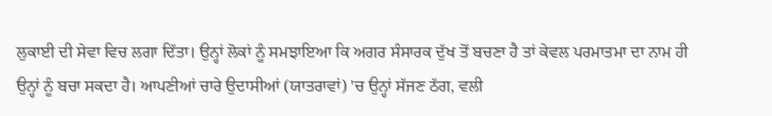ਲੁਕਾਈ ਦੀ ਸੇਵਾ ਵਿਚ ਲਗਾ ਦਿੱਤਾ। ਉਨ੍ਹਾਂ ਲੋਕਾਂ ਨੂੰ ਸਮਝਾਇਆ ਕਿ ਅਗਰ ਸੰਸਾਰਕ ਦੁੱਖ ਤੋਂ ਬਚਣਾ ਹੈ ਤਾਂ ਕੇਵਲ ਪਰਮਾਤਮਾ ਦਾ ਨਾਮ ਹੀ ਉਨ੍ਹਾਂ ਨੂੰ ਬਚਾ ਸਕਦਾ ਹੈ। ਆਪਣੀਆਂ ਚਾਰੇ ਉਦਾਸੀਆਂ (ਯਾਤਰਾਵਾਂ) 'ਚ ਉਨ੍ਹਾਂ ਸੱਜਣ ਠੱਗ, ਵਲੀ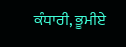ਕੰਧਾਰੀ, ਭੂਮੀਏ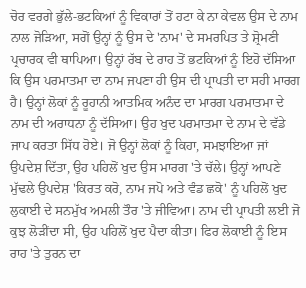ਚੋਰ ਵਰਗੇ ਭੁੱਲੇ-ਭਟਕਿਆਂ ਨੂੰ ਵਿਕਾਰਾਂ ਤੋਂ ਹਟਾ ਕੇ ਨਾ ਕੇਵਲ ਉਸ ਦੇ ਨਾਮ ਨਾਲ ਜੋੜਿਆ, ਸਗੋਂ ਉਨ੍ਹਾਂ ਨੂੰ ਉਸ ਦੇ 'ਨਾਮ' ਦੇ ਸਮਰਪਿਤ ਤੇ ਸ਼੍ਰੋਮਣੀ ਪ੍ਰਚਾਰਕ ਵੀ ਥਾਪਿਆ। ਉਨ੍ਹਾਂ ਰੱਬ ਦੇ ਰਾਹ ਤੋਂ ਭਟਕਿਆਂ ਨੂੰ ਇਹੋ ਦੱਸਿਆ ਕਿ ਉਸ ਪਰਮਾਤਮਾ ਦਾ ਨਾਮ ਜਪਣਾ ਹੀ ਉਸ ਦੀ ਪ੍ਰਾਪਤੀ ਦਾ ਸਹੀ ਮਾਰਗ ਹੈ। ਉਨ੍ਹਾਂ ਲੋਕਾਂ ਨੂੰ ਰੂਹਾਨੀ ਆਤਮਿਕ ਅਨੰਦ ਦਾ ਮਾਰਗ ਪਰਮਾਤਮਾ ਦੇ ਨਾਮ ਦੀ ਅਰਾਧਨਾ ਨੂੰ ਦੱਸਿਆ। ਉਹ ਖੁਦ ਪਰਮਾਤਮਾ ਦੇ ਨਾਮ ਦੇ ਵੱਡੇ ਜਾਪ ਕਰਤਾ ਸਿੱਧ ਹੋਏ। ਜੋ ਉਨ੍ਹਾਂ ਲੋਕਾਂ ਨੂੰ ਕਿਹਾ, ਸਮਝਾਇਆ ਜਾਂ ਉਪਦੇਸ਼ ਦਿੱਤਾ, ਉਹ ਪਹਿਲੋਂ ਖੁਦ ਉਸ ਮਾਰਗ 'ਤੇ ਚੱਲੇ। ਉਨ੍ਹਾਂ ਆਪਣੇ ਮੁੱਢਲੇ ਉਪਦੇਸ਼ 'ਕਿਰਤ ਕਰੋ, ਨਾਮ ਜਪੋ ਅਤੇ ਵੰਡ ਛਕੋ' ਨੂੰ ਪਹਿਲੋਂ ਖੁਦ ਲੁਕਾਈ ਦੇ ਸਨਮੁੱਖ ਅਮਲੀ ਤੌਰ 'ਤੇ ਜੀਵਿਆ। ਨਾਮ ਦੀ ਪ੍ਰਾਪਤੀ ਲਈ ਜੋ ਕੁਝ ਲੋੜੀਂਦਾ ਸੀ, ਉਹ ਪਹਿਲੋਂ ਖੁਦ ਪੈਦਾ ਕੀਤਾ। ਫਿਰ ਲੋਕਾਈ ਨੂੰ ਇਸ ਰਾਹ 'ਤੇ ਤੁਰਨ ਦਾ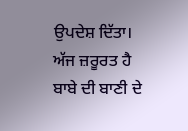ਉਪਦੇਸ਼ ਦਿੱਤਾ। ਅੱਜ ਜ਼ਰੂਰਤ ਹੈ ਬਾਬੇ ਦੀ ਬਾਣੀ ਦੇ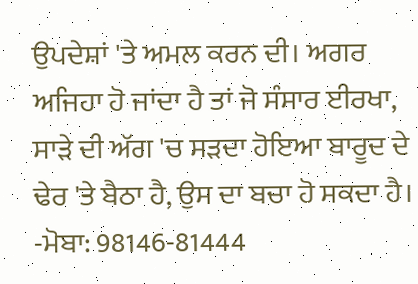ਉਪਦੇਸ਼ਾਂ 'ਤੇ ਅਮਲ ਕਰਨ ਦੀ। ਅਗਰ ਅਜਿਹਾ ਹੋ ਜਾਂਦਾ ਹੈ ਤਾਂ ਜੋ ਸੰਸਾਰ ਈਰਖਾ, ਸਾੜੇ ਦੀ ਅੱਗ 'ਚ ਸੜਦਾ ਹੋਇਆ ਬਾਰੂਦ ਦੇ ਢੇਰ 'ਤੇ ਬੈਠਾ ਹੈ, ਉਸ ਦਾ ਬਚਾ ਹੋ ਸਕਦਾ ਹੈ।
-ਮੋਬਾ: 98146-81444